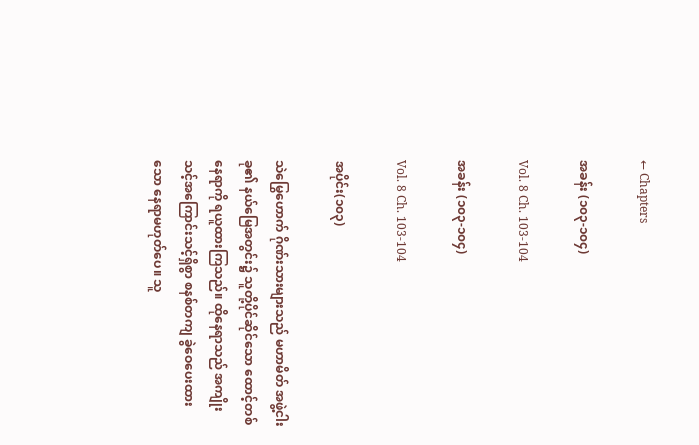← Chapters

အခန်း (၁၀၃-၁၀၄)

Vol. 8 Ch. 103-104

အခန်း (၁၀၃-၁၀၄)

Vol. 8 Ch. 103-104

အပိုင်း(၁၀၃)

သဲမြွေဟောက် ဂိုဏ်းသားများသည် မဟာမိတ် အဖွဲ့ငါးခု၏ နယ်မြေအတွင်း၌ သူတို့ပိုင်ဆိုင်သော ထောင့်တစ်နေရာကို ရယူထားကြသည်။ ထိုနေရာသည် အကျိုးသင့်အကြောင်းသင့်ရှိစွာ စနစ်တကျ ခွဲဝေပေးထားသော နေရာမဟုတ်ပေ။ သူ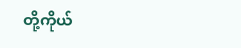တို့ကိုယ်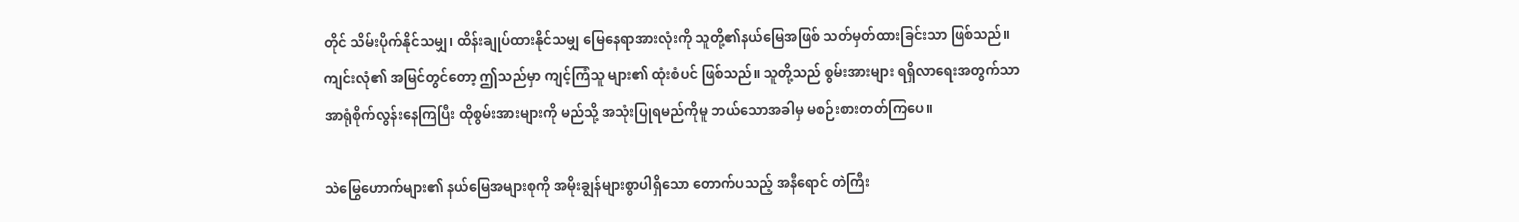တိုင် သိမ်းပိုက်နိုင်သမျှ၊ ထိန်းချုပ်ထားနိုင်သမျှ မြေနေရာအားလုံးကို သူတို့၏နယ်မြေအဖြစ် သတ်မှတ်ထားခြင်းသာ ဖြစ်သည်။ ကျင်းလုံ၏ အမြင်တွင်တော့ ဤသည်မှာ ကျင့်ကြံသူ များ၏ ထုံးစံပင် ဖြစ်သည်။ သူတို့သည် စွမ်းအားများ ရရှိလာရေးအတွက်သာ အာရုံစိုက်လွန်းနေကြပြီး ထိုစွမ်းအားများကို မည်သို့ အသုံးပြုရမည်ကိုမူ ဘယ်သောအခါမှ မစဉ်းစားတတ်ကြပေ။

သဲမြွေဟောက်များ၏ နယ်မြေအများစုကို အမိုးချွန်များစွာပါရှိသော တောက်ပသည့် အနီရောင် တဲကြီး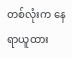တစ်လုံးက နေရာယူထား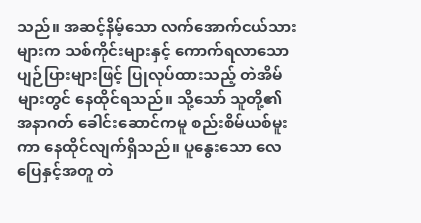သည်။ အဆင့်နိမ့်သော လက်အောက်ငယ်သားများက သစ်ကိုင်းများနှင့် ကောက်ရလာသော ပျဉ်ပြားများဖြင့် ပြုလုပ်ထားသည့် တဲအိမ်များတွင် နေထိုင်ရသည်။ သို့သော် သူတို့၏ အနာဂတ် ခေါင်းဆောင်ကမူ စည်းစိမ်ယစ်မူးကာ နေထိုင်လျက်ရှိသည်။ ပူနွေးသော လေပြေနှင့်အတူ တဲ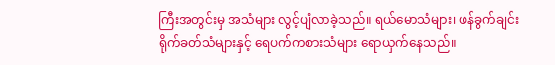ကြီးအတွင်းမှ အသံများ လွင့်ပျံလာခဲ့သည်။ ရယ်မောသံများ၊ ဖန်ခွက်ချင်း ရိုက်ခတ်သံများနှင့် ရေပက်ကစားသံများ ရောယှက်နေသည်။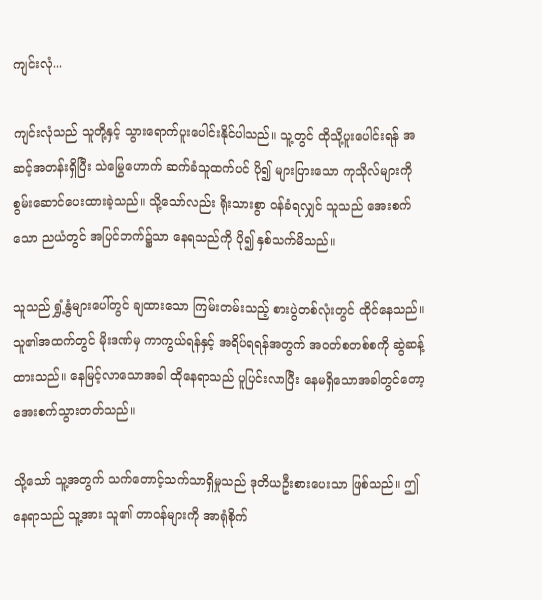ကျင်းလုံ...

ကျင်းလုံသည် သူတို့နှင့် သွားရောက်ပူးပေါင်းနိုင်ပါသည်။ သူ့တွင် ထိုသို့ပူးပေါင်းရန် အဆင့်အတန်းရှိပြီး သဲမြွေဟောက် ဆက်ခံသူထက်ပင် ပို၍ များပြားသော ကုသိုလ်များကို စွမ်းဆောင်ပေးထားခဲ့သည်။ သို့သော်လည်း ရိုးသားစွာ ဝန်ခံရလျှင် သူသည် အေးစက်သော ညယံတွင် အပြင်ဘက်၌သာ နေရသည်ကို ပို၍ နှစ်သက်မိသည်။

သူသည် ရွှံ့နွံများပေါ်တွင် ချထားသော ကြမ်းတမ်းသည့် စားပွဲတစ်လုံးတွင် ထိုင်နေသည်။ သူ၏အထက်တွင် မိုးဒဏ်မှ ကာကွယ်ရန်နှင့် အရိပ်ရရန်အတွက် အဝတ်စတစ်စကို ဆွဲဆန့်ထားသည်။ နေမြင့်လာသောအခါ ထိုနေရာသည် ပူပြင်းလာပြီး နေမရှိသောအခါတွင်တော့ အေးစက်သွားတတ်သည်။

သို့သော် သူ့အတွက် သက်တောင့်သက်သာရှိမှုသည် ဒုတိယဦးစားပေးသာ ဖြစ်သည်။ ဤနေရာသည် သူ့အား သူ၏ တာဝန်များကို အာရုံစိုက်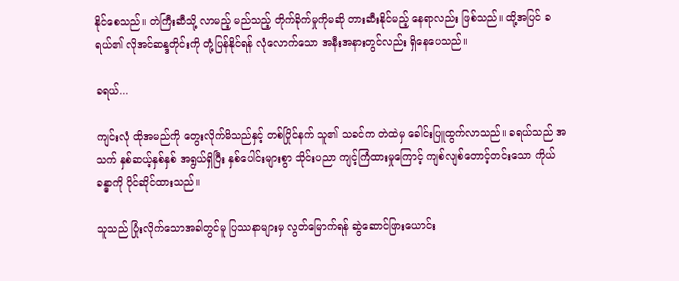နိုင်စေသည်။ တဲကြီးဆီသို့ လာမည့် မည်သည့် တိုက်ခိုက်မှုကိုမဆို တားဆီးနိုင်မည့် နေရာလည်း ဖြစ်သည်။ ထို့အပြင် ခရယ်၏ လိုအင်ဆန္ဒတိုင်းကို တုံ့ပြန်နိုင်ရန် လုံလောက်သော အနီးအနားတွင်လည်း ရှိနေပေသည်။

ခရယ်...

ကျင်းလုံ ထိုအမည်ကို တွေးလိုက်မိသည်နှင့် တစ်ပြိုင်နက် သူ၏ သခင်က တဲထဲမှ ခေါင်းပြူထွက်လာသည်။ ခရယ်သည် အသက် နှစ်ဆယ့်နှစ်နှစ် အရွယ်ရှိပြီး နှစ်ပေါင်းများစွာ သိုင်းပညာ ကျင့်ကြံထားမှုကြောင့် ကျစ်လျစ်တောင့်တင်းသော ကိုယ်ခန္ဓာကို ပိုင်ဆိုင်ထားသည်။

သူသည် ပြုံးလိုက်သောအခါတွင်မူ ပြဿနာများမှ လွတ်မြောက်ရန် ဆွဲဆောင်ဖြားယောင်း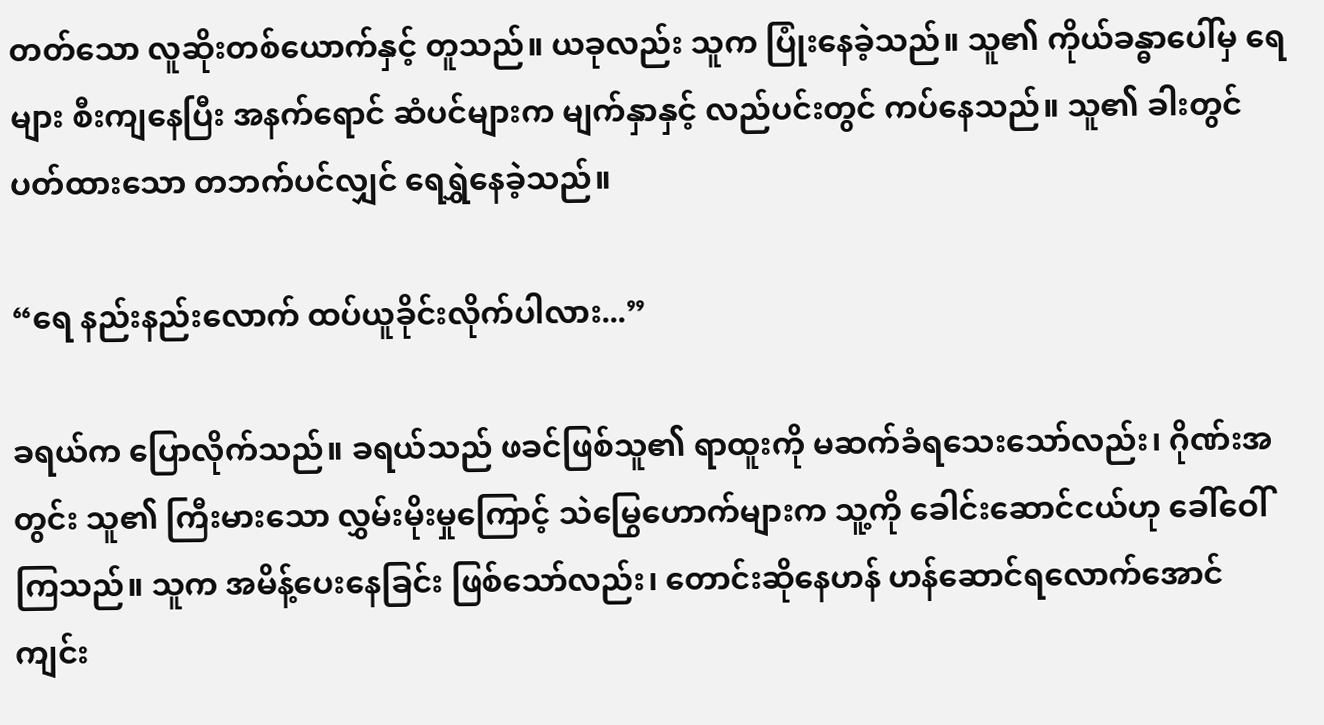တတ်သော လူဆိုးတစ်ယောက်နှင့် တူသည်။ ယခုလည်း သူက ပြုံးနေခဲ့သည်။ သူ၏ ကိုယ်ခန္ဓာပေါ်မှ ရေများ စီးကျနေပြီး အနက်ရောင် ဆံပင်များက မျက်နှာနှင့် လည်ပင်းတွင် ကပ်နေသည်။ သူ၏ ခါးတွင် ပတ်ထားသော တဘက်ပင်လျှင် ရေရွှဲနေခဲ့သည်။

“ရေ နည်းနည်းလောက် ထပ်ယူခိုင်းလိုက်ပါလား...”

ခရယ်က ပြောလိုက်သည်။ ခရယ်သည် ဖခင်ဖြစ်သူ၏ ရာထူးကို မဆက်ခံရသေးသော်လည်း၊ ဂိုဏ်းအတွင်း သူ၏ ကြီးမားသော လွှမ်းမိုးမှုကြောင့် သဲမြွေဟောက်များက သူ့ကို ခေါင်းဆောင်ငယ်ဟု ခေါ်ဝေါ်ကြသည်။ သူက အမိန့်ပေးနေခြင်း ဖြစ်သော်လည်း၊ တောင်းဆိုနေဟန် ဟန်ဆောင်ရလောက်အောင် ကျင်း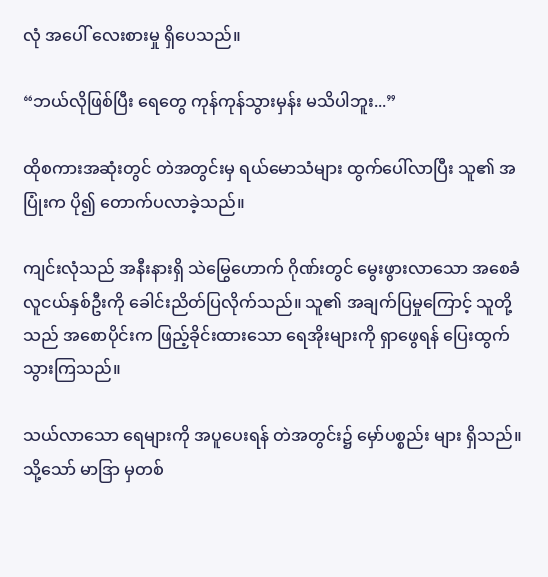လုံ အပေါ် လေးစားမှု ရှိပေသည်။

“ဘယ်လိုဖြစ်ပြီး ရေတွေ ကုန်ကုန်သွားမှန်း မသိပါဘူး...”

ထိုစကားအဆုံးတွင် တဲအတွင်းမှ ရယ်မောသံများ ထွက်ပေါ်လာပြီး သူ၏ အပြုံးက ပို၍ တောက်ပလာခဲ့သည်။

ကျင်းလုံသည် အနီးနားရှိ သဲမြွေဟောက် ဂိုဏ်းတွင် မွေးဖွားလာသော အစေခံ လူငယ်နှစ်ဦးကို ခေါင်းညိတ်ပြလိုက်သည်။ သူ၏ အချက်ပြမှုကြောင့် သူတို့သည် အစောပိုင်းက ဖြည့်ခိုင်းထားသော ရေအိုးများကို ရှာဖွေရန် ပြေးထွက်သွားကြသည်။

သယ်လာသော ရေများကို အပူပေးရန် တဲအတွင်း၌ မှော်ပစ္စည်း များ ရှိသည်။ သို့သော် မာဒြာ မှတစ်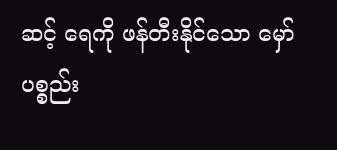ဆင့် ရေကို ဖန်တီးနိုင်သော မှော်ပစ္စည်း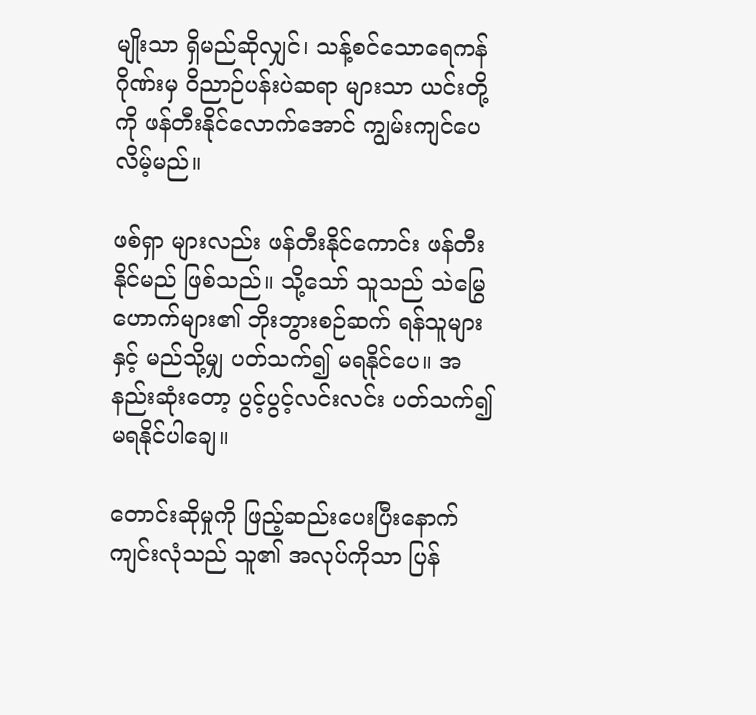မျိုးသာ ရှိမည်ဆိုလျှင်၊ သန့်စင်သောရေကန် ဂိုဏ်းမှ ဝိညာဉ်ပန်းပဲဆရာ များသာ ယင်းတို့ကို ဖန်တီးနိုင်လောက်အောင် ကျွမ်းကျင်ပေလိမ့်မည်။

ဖစ်ရှာ များလည်း ဖန်တီးနိုင်ကောင်း ဖန်တီးနိုင်မည် ဖြစ်သည်။ သို့သော် သူသည် သဲမြွေဟောက်များ၏ ဘိုးဘွားစဉ်ဆက် ရန်သူများနှင့် မည်သို့မျှ ပတ်သက်၍ မရနိုင်ပေ။ အနည်းဆုံးတော့ ပွင့်ပွင့်လင်းလင်း ပတ်သက်၍ မရနိုင်ပါချေ။

တောင်းဆိုမှုကို ဖြည့်ဆည်းပေးပြီးနောက် ကျင်းလုံသည် သူ၏ အလုပ်ကိုသာ ပြန်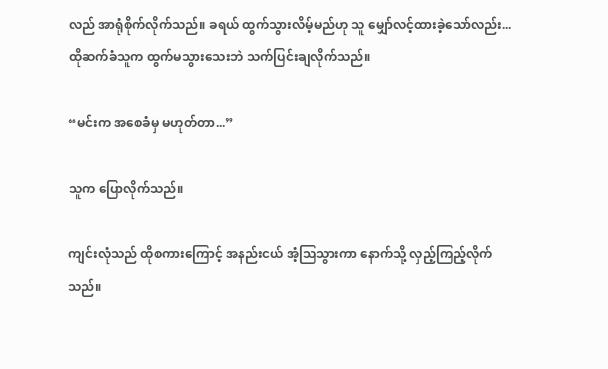လည် အာရုံစိုက်လိုက်သည်။ ခရယ် ထွက်သွားလိမ့်မည်ဟု သူ မျှော်လင့်ထားခဲ့သော်လည်း... ထိုဆက်ခံသူက ထွက်မသွားသေးဘဲ သက်ပြင်းချလိုက်သည်။

“မင်းက အစေခံမှ မဟုတ်တာ...”

သူက ပြောလိုက်သည်။

ကျင်းလုံသည် ထိုစကားကြောင့် အနည်းငယ် အံ့သြသွားကာ နောက်သို့ လှည့်ကြည့်လိုက်သည်။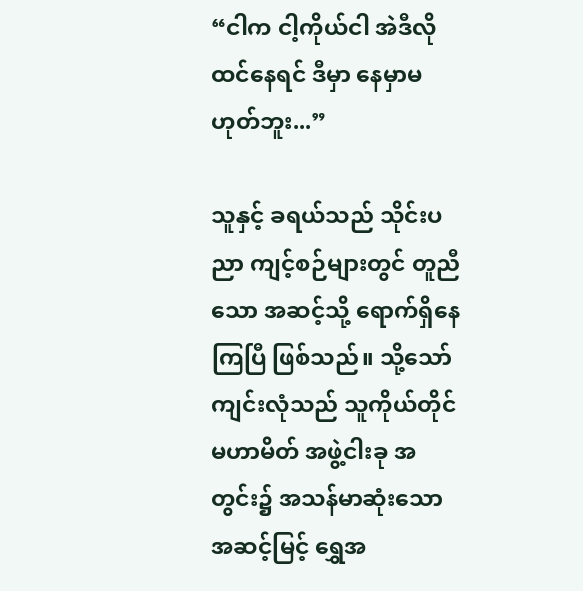“ငါက ငါ့ကိုယ်ငါ အဲဒီလို ထင်နေရင် ဒီမှာ နေမှာမဟုတ်ဘူး...”

သူနှင့် ခရယ်သည် သိုင်းပညာ ကျင့်စဉ်များတွင် တူညီသော အဆင့်သို့ ရောက်ရှိနေကြပြီ ဖြစ်သည်။ သို့သော် ကျင်းလုံသည် သူကိုယ်တိုင် မဟာမိတ် အဖွဲ့ငါးခု အတွင်း၌ အသန်မာဆုံးသော အဆင့်မြင့် ရွှေအ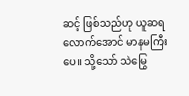ဆင့် ဖြစ်သည်ဟု ယူဆရလောက်အောင် မာနမကြီးပေ။ သို့သော် သဲမြွေ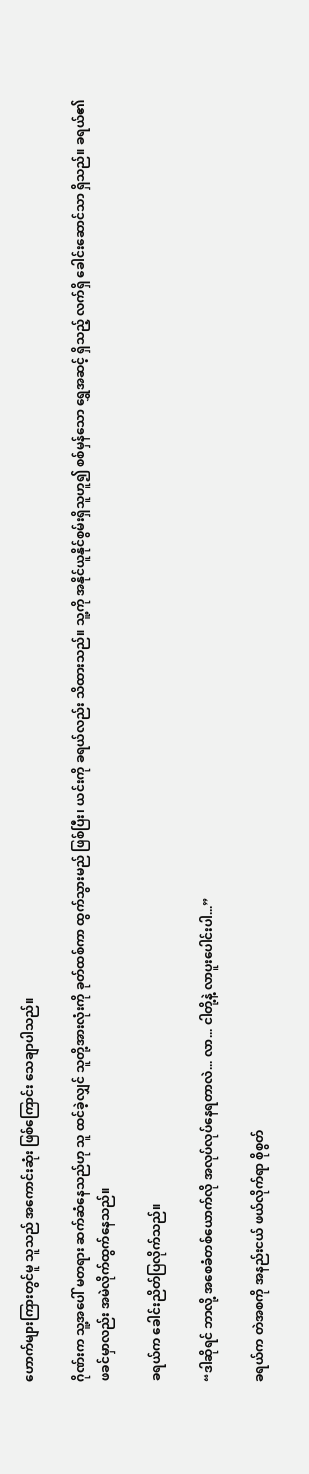ဟောက်များကြားတွင်မူ သူသည် အကောင်းဆုံး ဖြစ်ကြောင်း သေချာပါသည်။

ဂိုဏ်းက သူ့အပေါ် မတရား ဆက်ဆံနေသည်ဟု သူ ထင်ခဲ့လျှင် သူတို့အားလုံးကို ခုတ်ထစ်ကာ ထွက်သွားမည် ဖြစ်ပြီး၊ ယင်းကို ခရယ်လည်း သိထားသည်။ သူ့ကို အနိုင်ယူနိုင်စွမ်းရှိသူဟူ၍ စစ်မှန်သော ရွှေအဆင့် ရှိသည့် လက်ရှိ ခေါင်းဆောင်သာ ရှိသည်။ ခရယ်၏ ဖခင်မှာလည်း အမဲလိုက်ထွက်နေသည်။

ခရယ်က ခေါင်းညိတ်ပြလိုက်သည်။

“ဒါဆိုရင် ဘာလို့ အစေခံတစ်ယောက်လို အလုပ်လုပ်နေရတာလဲ... လာ... ငါတို့နဲ့ လာပူးပေါင်းပါ...”

ခရယ်က တဲအစကို အနည်းငယ် ဖယ်လိုက်ရာ စိုစွတ်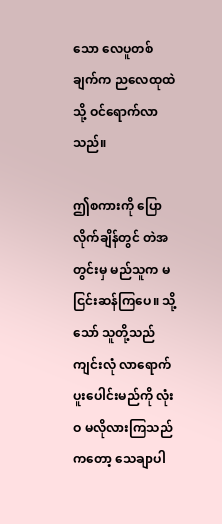သော လေပူတစ်ချက်က ညလေထုထဲသို့ ဝင်ရောက်လာသည်။

ဤစကားကို ပြောလိုက်ချိန်တွင် တဲအတွင်းမှ မည်သူက မငြင်းဆန်ကြပေ။ သို့သော် သူတို့သည် ကျင်းလုံ လာရောက် ပူးပေါင်းမည်ကို လုံးဝ မလိုလားကြသည်ကတော့ သေချာပါ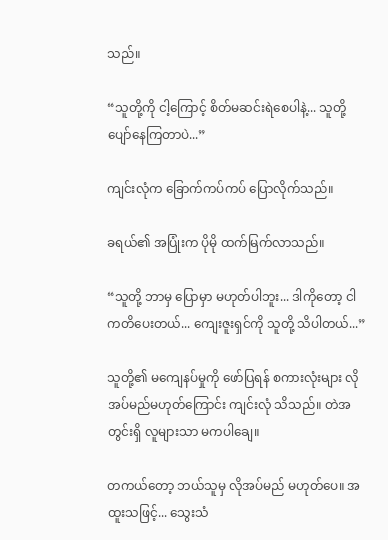သည်။

“သူတို့ကို ငါ့ကြောင့် စိတ်မဆင်းရဲစေပါနဲ့... သူတို့ ပျော်နေကြတာပဲ...”

ကျင်းလုံက ခြောက်ကပ်ကပ် ပြောလိုက်သည်။

ခရယ်၏ အပြုံးက ပိုမို ထက်မြက်လာသည်။

“သူတို့ ဘာမှ ပြောမှာ မဟုတ်ပါဘူး... ဒါကိုတော့ ငါ ကတိပေးတယ်... ကျေးဇူးရှင်ကို သူတို့ သိပါတယ်...”

သူတို့၏ မကျေနပ်မှုကို ဖော်ပြရန် စကားလုံးများ လိုအပ်မည်မဟုတ်ကြောင်း ကျင်းလုံ သိသည်။ တဲအတွင်းရှိ လူများသာ မကပါချေ။

တကယ်တော့ ဘယ်သူမှ လိုအပ်မည် မဟုတ်ပေ။ အထူးသဖြင့်... သွေးသံ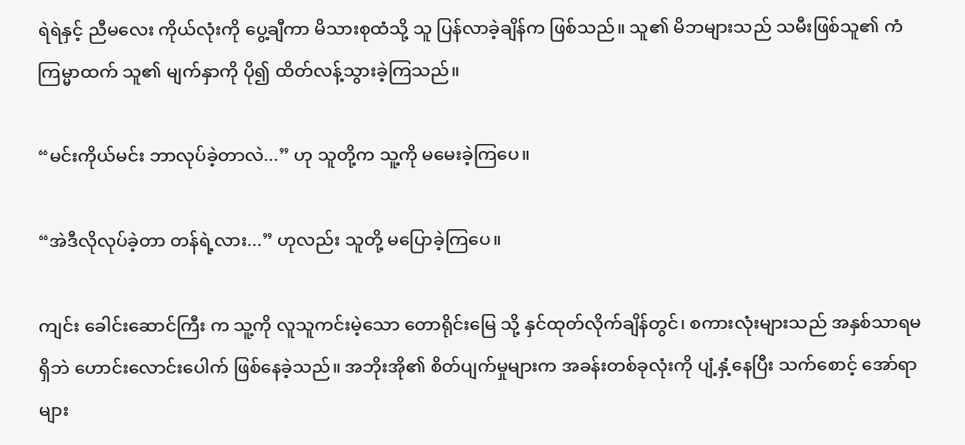ရဲရဲနှင့် ညီမလေး ကိုယ်လုံးကို ပွေ့ချီကာ မိသားစုထံသို့ သူ ပြန်လာခဲ့ချိန်က ဖြစ်သည်။ သူ၏ မိဘများသည် သမီးဖြစ်သူ၏ ကံကြမ္မာထက် သူ၏ မျက်နှာကို ပို၍ ထိတ်လန့်သွားခဲ့ကြသည်။

“မင်းကိုယ်မင်း ဘာလုပ်ခဲ့တာလဲ...” ဟု သူတို့က သူ့ကို မမေးခဲ့ကြပေ။

“အဲဒီလိုလုပ်ခဲ့တာ တန်ရဲ့လား...” ဟုလည်း သူတို့ မပြောခဲ့ကြပေ။

ကျင်း ခေါင်းဆောင်ကြီး က သူ့ကို လူသူကင်းမဲ့သော တောရိုင်းမြေ သို့ နှင်ထုတ်လိုက်ချိန်တွင်၊ စကားလုံးများသည် အနှစ်သာရမရှိဘဲ ဟောင်းလောင်းပေါက် ဖြစ်နေခဲ့သည်။ အဘိုးအို၏ စိတ်ပျက်မှုများက အခန်းတစ်ခုလုံးကို ပျံ့နှံ့နေပြီး သက်စောင့် အော်ရာ များ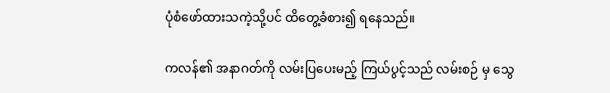ပုံစံဖော်ထားသကဲ့သို့ပင် ထိတွေ့ခံစား၍ ရနေသည်။

ကလန်၏ အနာဂတ်ကို လမ်းပြပေးမည့် ကြယ်ပွင့်သည် လမ်းစဉ် မှ သွေ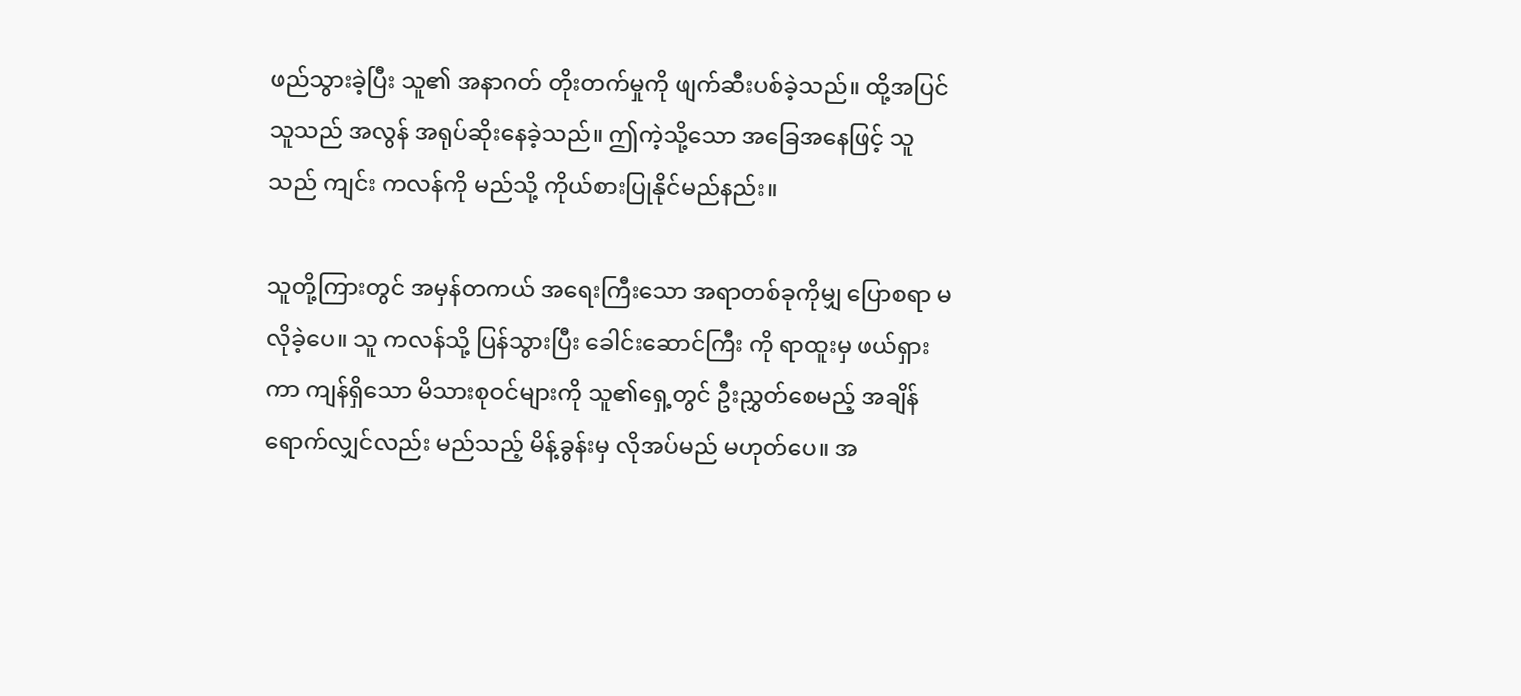ဖည်သွားခဲ့ပြီး သူ၏ အနာဂတ် တိုးတက်မှုကို ဖျက်ဆီးပစ်ခဲ့သည်။ ထို့အပြင် သူသည် အလွန် အရုပ်ဆိုးနေခဲ့သည်။ ဤကဲ့သို့သော အခြေအနေဖြင့် သူသည် ကျင်း ကလန်ကို မည်သို့ ကိုယ်စားပြုနိုင်မည်နည်း။

သူတို့ကြားတွင် အမှန်တကယ် အရေးကြီးသော အရာတစ်ခုကိုမျှ ပြောစရာ မလိုခဲ့ပေ။ သူ ကလန်သို့ ပြန်သွားပြီး ခေါင်းဆောင်ကြီး ကို ရာထူးမှ ဖယ်ရှားကာ ကျန်ရှိသော မိသားစုဝင်များကို သူ၏ရှေ့တွင် ဦးညွှတ်စေမည့် အချိန်ရောက်လျှင်လည်း မည်သည့် မိန့်ခွန်းမှ လိုအပ်မည် မဟုတ်ပေ။ အ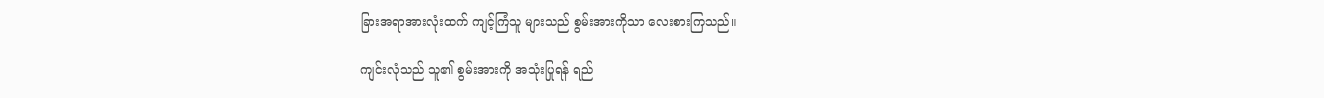ခြားအရာအားလုံးထက် ကျင့်ကြံသူ များသည် စွမ်းအားကိုသာ လေးစားကြသည်။

ကျင်းလုံသည် သူ၏ စွမ်းအားကို အသုံးပြုရန် ရည်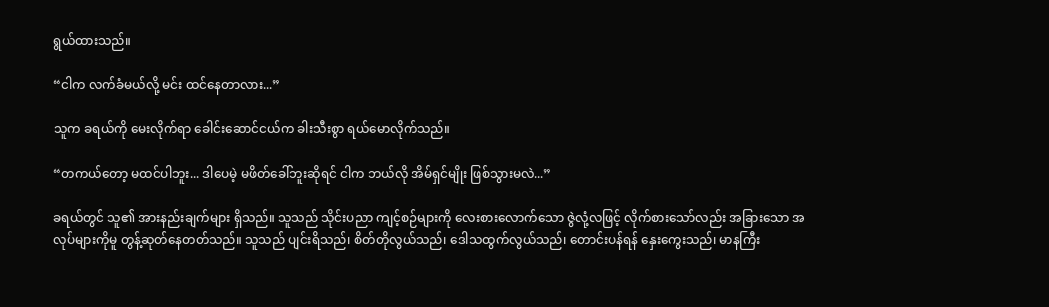ရွယ်ထားသည်။

“ငါက လက်ခံမယ်လို့ မင်း ထင်နေတာလား...”

သူက ခရယ်ကို မေးလိုက်ရာ ခေါင်းဆောင်ငယ်က ခါးသီးစွာ ရယ်မောလိုက်သည်။

“တကယ်တော့ မထင်ပါဘူး... ဒါပေမဲ့ မဖိတ်ခေါ်ဘူးဆိုရင် ငါက ဘယ်လို အိမ်ရှင်မျိုး ဖြစ်သွားမလဲ...”

ခရယ်တွင် သူ၏ အားနည်းချက်များ ရှိသည်။ သူသည် သိုင်းပညာ ကျင့်စဉ်များကို လေးစားလောက်သော ဇွဲလုံ့လဖြင့် လိုက်စားသော်လည်း အခြားသော အလုပ်များကိုမူ တွန့်ဆုတ်နေတတ်သည်။ သူသည် ပျင်းရိသည်၊ စိတ်တိုလွယ်သည်၊ ဒေါသထွက်လွယ်သည်၊ တောင်းပန်ရန် နှေးကွေးသည်၊ မာနကြီး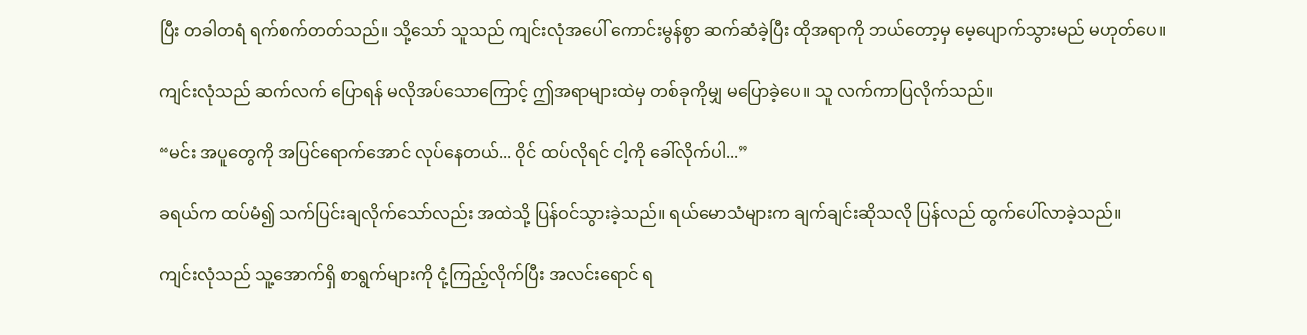ပြီး တခါတရံ ရက်စက်တတ်သည်။ သို့သော် သူသည် ကျင်းလုံအပေါ် ကောင်းမွန်စွာ ဆက်ဆံခဲ့ပြီး ထိုအရာကို ဘယ်တော့မှ မေ့ပျောက်သွားမည် မဟုတ်ပေ။

ကျင်းလုံသည် ဆက်လက် ပြောရန် မလိုအပ်သောကြောင့် ဤအရာများထဲမှ တစ်ခုကိုမျှ မပြောခဲ့ပေ။ သူ လက်ကာပြလိုက်သည်။

“မင်း အပူတွေကို အပြင်ရောက်အောင် လုပ်နေတယ်... ဝိုင် ထပ်လိုရင် ငါ့ကို ခေါ်လိုက်ပါ...”

ခရယ်က ထပ်မံ၍ သက်ပြင်းချလိုက်သော်လည်း အထဲသို့ ပြန်ဝင်သွားခဲ့သည်။ ရယ်မောသံများက ချက်ချင်းဆိုသလို ပြန်လည် ထွက်ပေါ်လာခဲ့သည်။

ကျင်းလုံသည် သူ့အောက်ရှိ စာရွက်များကို ငုံ့ကြည့်လိုက်ပြီး အလင်းရောင် ရ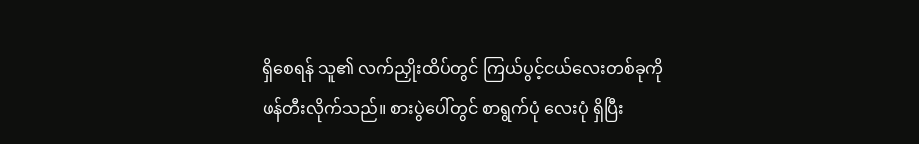ရှိစေရန် သူ၏ လက်ညှိုးထိပ်တွင် ကြယ်ပွင့်ငယ်လေးတစ်ခုကို ဖန်တီးလိုက်သည်။ စားပွဲပေါ်တွင် စာရွက်ပုံ လေးပုံ ရှိပြီး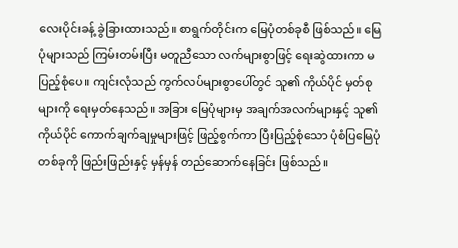လေးပိုင်းခန့် ခွဲခြားထားသည်။ စာရွက်တိုင်းက မြေပုံတစ်ခုစီ ဖြစ်သည်။ မြေပုံများသည် ကြမ်းတမ်းပြီး မတူညီသော လက်များစွာဖြင့် ရေးဆွဲထားကာ မပြည့်စုံပေ။ ကျင်းလုံသည် ကွက်လပ်များစွာပေါ်တွင် သူ၏ ကိုယ်ပိုင် မှတ်စုများကို ရေးမှတ်နေသည်။ အခြား မြေပုံများမှ အချက်အလက်များနှင့် သူ၏ ကိုယ်ပိုင် ကောက်ချက်ချမှုများဖြင့် ဖြည့်စွက်ကာ ပြီးပြည့်စုံသော ပုံစံပြမြေပုံတစ်ခုကို ဖြည်းဖြည်းနှင့် မှန်မှန် တည်ဆောက်နေခြင်း ဖြစ်သည်။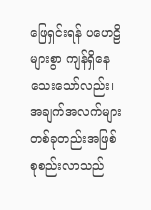ဖြေရှင်းရန် ပဟေဠိများစွာ ကျန်ရှိနေသေးသော်လည်း၊ အချက်အလက်များ တစ်ခုတည်းအဖြစ် စုစည်းလာသည်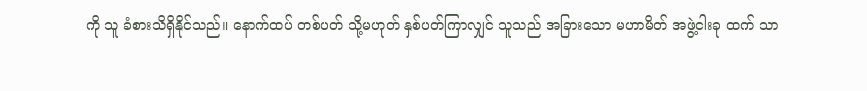ကို သူ ခံစားသိရှိနိုင်သည်။ နောက်ထပ် တစ်ပတ် သို့မဟုတ် နှစ်ပတ်ကြာလျှင် သူသည် အခြားသော မဟာမိတ် အဖွဲ့ငါးခု ထက် သာ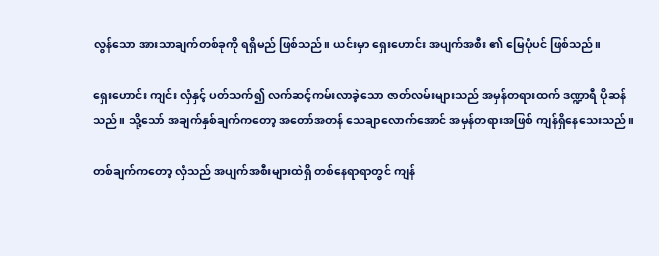လွန်သော အားသာချက်တစ်ခုကို ရရှိမည် ဖြစ်သည်။ ယင်းမှာ ရှေးဟောင်း အပျက်အစီး ၏ မြေပုံပင် ဖြစ်သည်။

ရှေးဟောင်း ကျင်း လှံနှင့် ပတ်သက်၍ လက်ဆင့်ကမ်းလာခဲ့သော ဇာတ်လမ်းများသည် အမှန်တရားထက် ဒဏ္ဍာရီ ပိုဆန်သည်။ သို့သော် အချက်နှစ်ချက်ကတော့ အတော်အတန် သေချာလောက်အောင် အမှန်တရားအဖြစ် ကျန်ရှိနေသေးသည်။

တစ်ချက်ကတော့ လှံသည် အပျက်အစီးများထဲရှိ တစ်နေရာရာတွင် ကျန်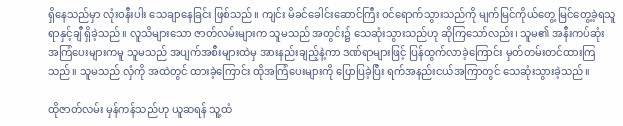ရှိနေသည်မှာ လုံးဝနီးပါး သေချာနေခြင်း ဖြစ်သည်။ ကျင်း မိခင်ခေါင်းဆောင်ကြီး ဝင်ရောက်သွားသည်ကို မျက်မြင်ကိုယ်တွေ့ မြင်တွေ့ခဲ့ရသူ ရာနှင့်ချီ ရှိခဲ့သည်။ လူသိများသော ဇာတ်လမ်းများက သူမသည် အတွင်း၌ သေဆုံးသွားသည်ဟု ဆိုကြသော်လည်း၊ သူမ၏ အနီးကပ်ဆုံး အကြံပေးများကမူ သူမသည် အပျက်အစီးများထဲမှ အားနည်းချည့်နဲ့ကာ ဒဏ်ရာများဖြင့် ပြန်ထွက်လာခဲ့ကြောင်း မှတ်တမ်းတင်ထားကြသည်။ သူမသည် လှံကို အထဲတွင် ထားခဲ့ကြောင်း ထိုအကြံပေးများကို ပြောပြခဲ့ပြီး ရက်အနည်းငယ်အကြာတွင် သေဆုံးသွားခဲ့သည်။

ထိုဇာတ်လမ်း မှန်ကန်သည်ဟု ယူဆရန် သူ့ထံ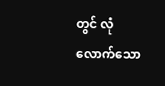တွင် လုံလောက်သော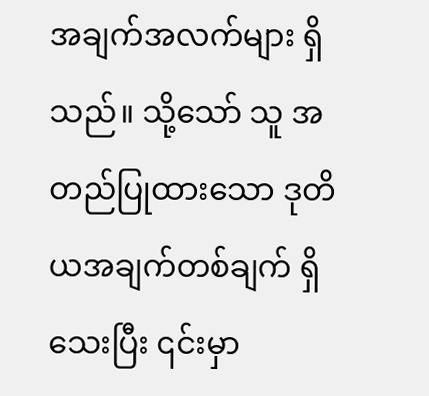အချက်အလက်များ ရှိသည်။ သို့သော် သူ အတည်ပြုထားသော ဒုတိယအချက်တစ်ချက် ရှိသေးပြီး ၎င်းမှာ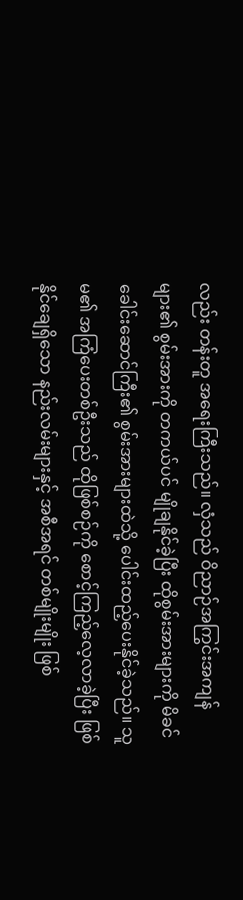လည်း တန်းတူ အရေးကြီးသည်။ လှံသည် ဝိညာဉ်အကြွင်းအကျန် များ၏ စွမ်းအားကို တကယ်ပင် မျိုချနိုင်ခဲ့ပြီး ထိုစွမ်းအားများကို မိခင်ခေါင်းဆောင်ကြီး၏ စွမ်းအားများထဲသို့ ပေါင်းထည့်ပေးနိုင်ခဲ့သည်။ သူမ၏ အကြံပေးတစ်ဦးသည် ထိုဖြစ်စဉ်ကို စောင့်ကြည့်လေ့လာခဲ့ပြီး ဖြစ်နိုင်ချေရှိသော နည်းလမ်းများနှင့် အစီအရင် တစ်မျိုးမျိုး ဖြစ်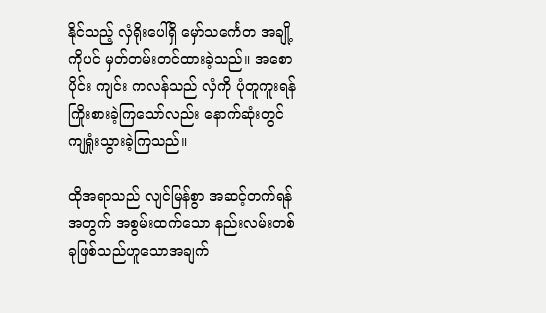နိုင်သည့် လှံရိုးပေါ်ရှိ မှော်သင်္ကေတ အချို့ကိုပင် မှတ်တမ်းတင်ထားခဲ့သည်။ အစောပိုင်း ကျင်း ကလန်သည် လှံကို ပုံတူကူးရန် ကြိုးစားခဲ့ကြသော်လည်း နောက်ဆုံးတွင် ကျရှုံးသွားခဲ့ကြသည်။

ထိုအရာသည် လျင်မြန်စွာ အဆင့်တက်ရန်အတွက် အစွမ်းထက်သော နည်းလမ်းတစ်ခုဖြစ်သည်ဟူသောအချက်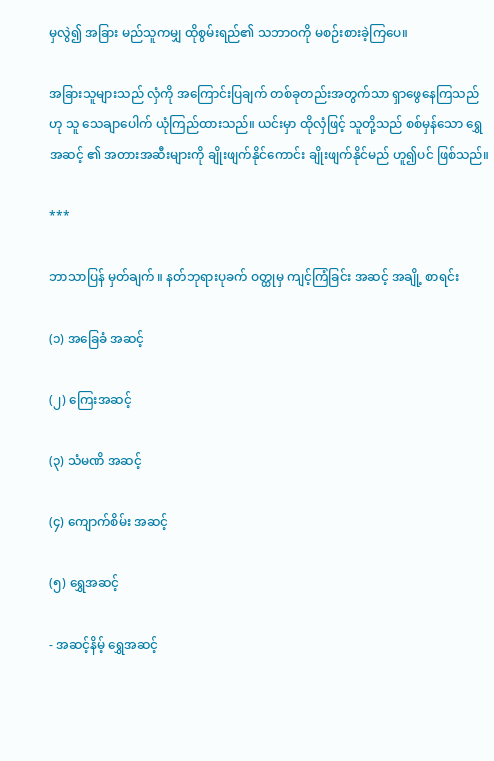မှလွဲ၍ အခြား မည်သူကမျှ ထိုစွမ်းရည်၏ သဘာဝကို မစဉ်းစားခဲ့ကြပေ။

အခြားသူများသည် လှံကို အကြောင်းပြချက် တစ်ခုတည်းအတွက်သာ ရှာဖွေနေကြသည်ဟု သူ သေချာပေါက် ယုံကြည်ထားသည်။ ယင်းမှာ ထိုလှံဖြင့် သူတို့သည် စစ်မှန်သော ရွှေအဆင့် ၏ အတားအဆီးများကို ချိုးဖျက်နိုင်ကောင်း ချိုးဖျက်နိုင်မည် ဟူ၍ပင် ဖြစ်သည်။

***

ဘာသာပြန် မှတ်ချက် ။ နတ်ဘုရားပုခက် ဝတ္ထုမှ ကျင့်ကြံခြင်း အဆင့် အချို့ စာရင်း

(၁) အခြေခံ အဆင့်

(၂) ကြေးအဆင့်

(၃) သံမဏိ အဆင့်

(၄) ကျောက်စိမ်း အဆင့်

(၅) ရွှေအဆင့်

- အဆင့်နိမ့် ရွှေအဆင့်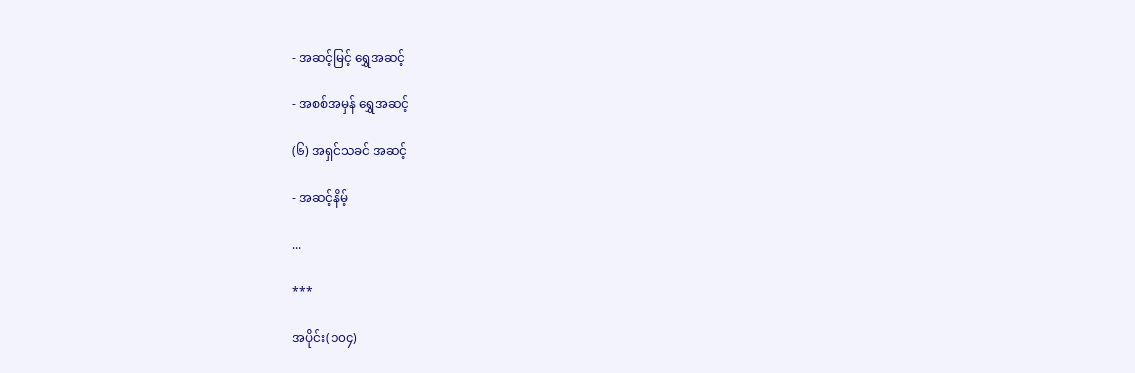- အဆင့်မြင့် ရွှေအဆင့်

- အစစ်အမှန် ရွှေအဆင့်

(၆) အရှင်သခင် အဆင့်

- အဆင့်နိမ့်

...

***

အပိုင်း(၁၀၄)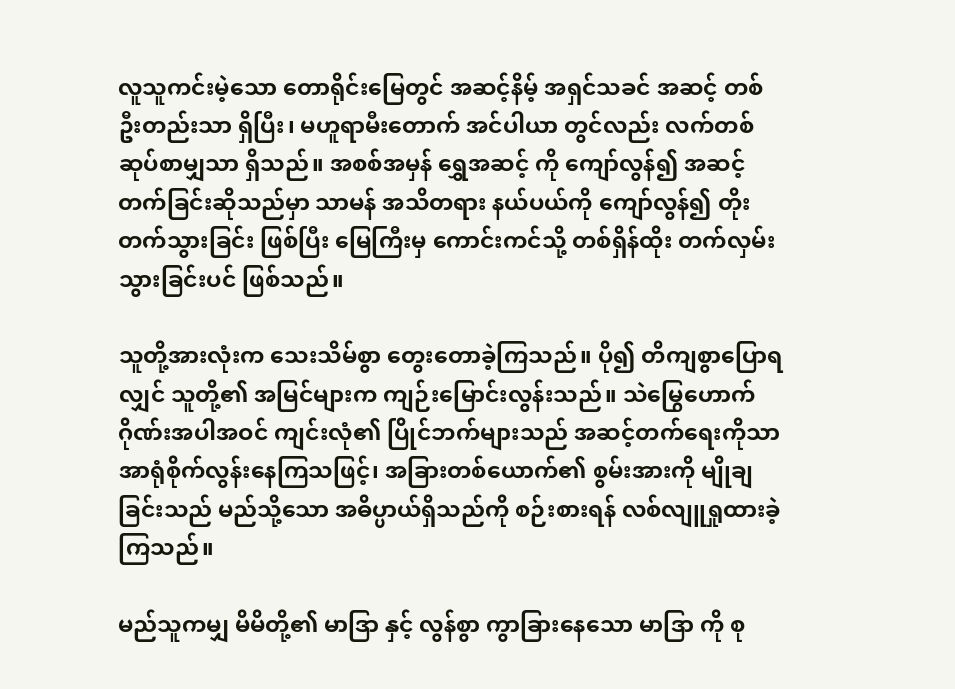လူသူကင်းမဲ့သော တောရိုင်းမြေတွင် အဆင့်နိမ့် အရှင်သခင် အဆင့် တစ်ဦးတည်းသာ ရှိပြီး၊ မဟူရာမီးတောက် အင်ပါယာ တွင်လည်း လက်တစ်ဆုပ်စာမျှသာ ရှိသည်။ အစစ်အမှန် ရွှေအဆင့် ကို ကျော်လွန်၍ အဆင့်တက်ခြင်းဆိုသည်မှာ သာမန် အသိတရား နယ်ပယ်ကို ကျော်လွန်၍ တိုးတက်သွားခြင်း ဖြစ်ပြီး မြေကြီးမှ ကောင်းကင်သို့ တစ်ရှိန်ထိုး တက်လှမ်းသွားခြင်းပင် ဖြစ်သည်။

သူတို့အားလုံးက သေးသိမ်စွာ တွေးတောခဲ့ကြသည်။ ပို၍ တိကျစွာပြောရလျှင် သူတို့၏ အမြင်များက ကျဉ်းမြောင်းလွန်းသည်။ သဲမြွေဟောက် ဂိုဏ်းအပါအဝင် ကျင်းလုံ၏ ပြိုင်ဘက်များသည် အဆင့်တက်ရေးကိုသာ အာရုံစိုက်လွန်းနေကြသဖြင့်၊ အခြားတစ်ယောက်၏ စွမ်းအားကို မျိုချခြင်းသည် မည်သို့သော အဓိပ္ပာယ်ရှိသည်ကို စဉ်းစားရန် လစ်လျူရှုထားခဲ့ကြသည်။

မည်သူကမျှ မိမိတို့၏ မာဒြာ နှင့် လွန်စွာ ကွာခြားနေသော မာဒြာ ကို စု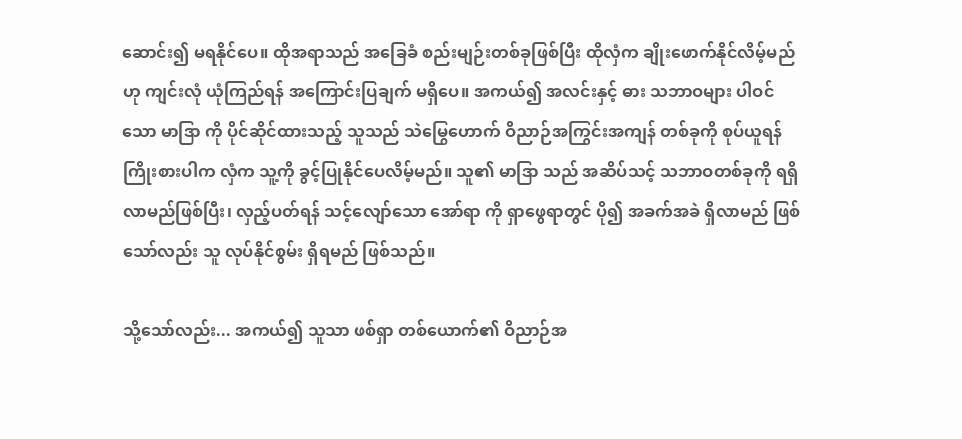ဆောင်း၍ မရနိုင်ပေ။ ထိုအရာသည် အခြေခံ စည်းမျဉ်းတစ်ခုဖြစ်ပြီး ထိုလှံက ချိုးဖောက်နိုင်လိမ့်မည်ဟု ကျင်းလုံ ယုံကြည်ရန် အကြောင်းပြချက် မရှိပေ။ အကယ်၍ အလင်းနှင့် ဓား သဘာဝများ ပါဝင်သော မာဒြာ ကို ပိုင်ဆိုင်ထားသည့် သူသည် သဲမြွေဟောက် ဝိညာဉ်အကြွင်းအကျန် တစ်ခုကို စုပ်ယူရန် ကြိုးစားပါက လှံက သူ့ကို ခွင့်ပြုနိုင်ပေလိမ့်မည်။ သူ၏ မာဒြာ သည် အဆိပ်သင့် သဘာဝတစ်ခုကို ရရှိလာမည်ဖြစ်ပြီး၊ လှည့်ပတ်ရန် သင့်လျော်သော အော်ရာ ကို ရှာဖွေရာတွင် ပို၍ အခက်အခဲ ရှိလာမည် ဖြစ်သော်လည်း သူ လုပ်နိုင်စွမ်း ရှိရမည် ဖြစ်သည်။

သို့သော်လည်း... အကယ်၍ သူသာ ဖစ်ရှာ တစ်ယောက်၏ ဝိညာဉ်အ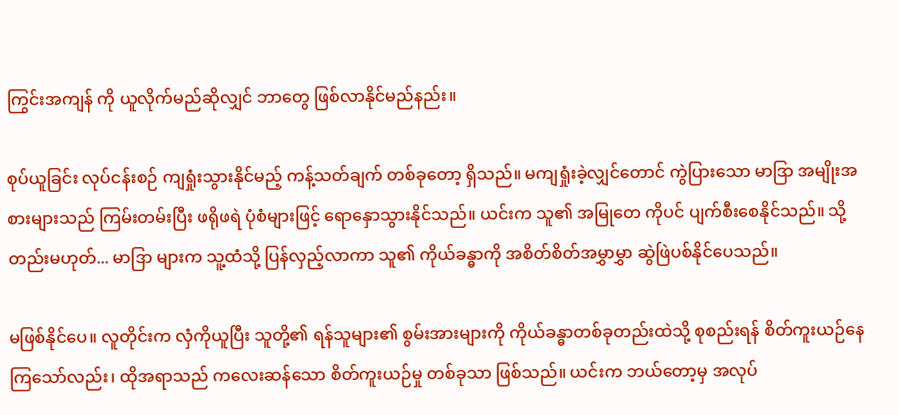ကြွင်းအကျန် ကို ယူလိုက်မည်ဆိုလျှင် ဘာတွေ ဖြစ်လာနိုင်မည်နည်း။

စုပ်ယူခြင်း လုပ်ငန်းစဉ် ကျရှုံးသွားနိုင်မည့် ကန့်သတ်ချက် တစ်ခုတော့ ရှိသည်။ မကျရှုံးခဲ့လျှင်တောင် ကွဲပြားသော မာဒြာ အမျိုးအစားများသည် ကြမ်းတမ်းပြီး ဖရိုဖရဲ ပုံစံများဖြင့် ရောနှောသွားနိုင်သည်။ ယင်းက သူ၏ အမြုတေ ကိုပင် ပျက်စီးစေနိုင်သည်။ သို့တည်းမဟုတ်... မာဒြာ များက သူ့ထံသို့ ပြန်လှည့်လာကာ သူ၏ ကိုယ်ခန္ဓာကို အစိတ်စိတ်အမွှာမွှာ ဆွဲဖြဲပစ်နိုင်ပေသည်။

မဖြစ်နိုင်ပေ။ လူတိုင်းက လှံကိုယူပြီး သူတို့၏ ရန်သူများ၏ စွမ်းအားများကို ကိုယ်ခန္ဓာတစ်ခုတည်းထဲသို့ စုစည်းရန် စိတ်ကူးယဉ်နေကြသော်လည်း၊ ထိုအရာသည် ကလေးဆန်သော စိတ်ကူးယဉ်မှု တစ်ခုသာ ဖြစ်သည်။ ယင်းက ဘယ်တော့မှ အလုပ်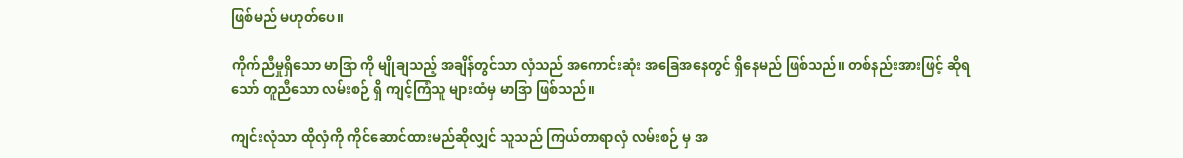ဖြစ်မည် မဟုတ်ပေ။

ကိုက်ညီမှုရှိသော မာဒြာ ကို မျိုချသည့် အချိန်တွင်သာ လှံသည် အကောင်းဆုံး အခြေအနေတွင် ရှိနေမည် ဖြစ်သည်။ တစ်နည်းအားဖြင့် ဆိုရသော် တူညီသော လမ်းစဉ် ရှိ ကျင့်ကြံသူ များထံမှ မာဒြာ ဖြစ်သည်။

ကျင်းလုံသာ ထိုလှံကို ကိုင်ဆောင်ထားမည်ဆိုလျှင် သူသည် ကြယ်တာရာလှံ လမ်းစဉ် မှ အ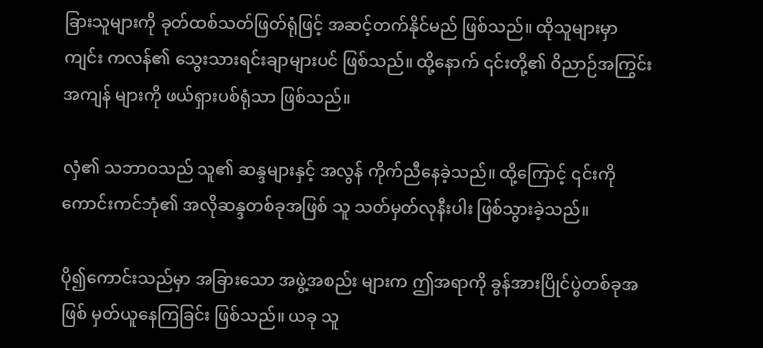ခြားသူများကို ခုတ်ထစ်သတ်ဖြတ်ရုံဖြင့် အဆင့်တက်နိုင်မည် ဖြစ်သည်။ ထိုသူများမှာ ကျင်း ကလန်၏ သွေးသားရင်းချာများပင် ဖြစ်သည်။ ထို့နောက် ၎င်းတို့၏ ဝိညာဉ်အကြွင်းအကျန် များကို ဖယ်ရှားပစ်ရုံသာ ဖြစ်သည်။

လှံ၏ သဘာဝသည် သူ၏ ဆန္ဒများနှင့် အလွန် ကိုက်ညီနေခဲ့သည်။ ထို့ကြောင့် ၎င်းကို ကောင်းကင်ဘုံ၏ အလိုဆန္ဒတစ်ခုအဖြစ် သူ သတ်မှတ်လုနီးပါး ဖြစ်သွားခဲ့သည်။

ပို၍ကောင်းသည်မှာ အခြားသော အဖွဲ့အစည်း များက ဤအရာကို ခွန်အားပြိုင်ပွဲတစ်ခုအဖြစ် မှတ်ယူနေကြခြင်း ဖြစ်သည်။ ယခု သူ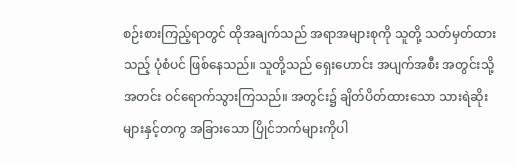စဉ်းစားကြည့်ရာတွင် ထိုအချက်သည် အရာအများစုကို သူတို့ သတ်မှတ်ထားသည့် ပုံစံပင် ဖြစ်နေသည်။ သူတို့သည် ရှေးဟောင်း အပျက်အစီး အတွင်းသို့ အတင်း ဝင်ရောက်သွားကြသည်။ အတွင်း၌ ချိတ်ပိတ်ထားသော သားရဲဆိုးများနှင့်တကွ အခြားသော ပြိုင်ဘက်များကိုပါ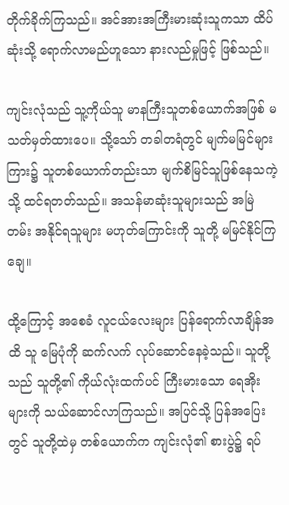တိုက်ခိုက်ကြသည်။ အင်အားအကြီးမားဆုံးသူကသာ ထိပ်ဆုံးသို့ ရောက်လာမည်ဟူသော နားလည်မှုဖြင့် ဖြစ်သည်။

ကျင်းလုံသည် သူ့ကိုယ်သူ မာနကြီးသူတစ်ယောက်အဖြစ် မသတ်မှတ်ထားပေ။ သို့သော် တခါတရံတွင် မျက်မမြင်များကြား၌ သူတစ်ယောက်တည်းသာ မျက်စိမြင်သူဖြစ်နေသကဲ့သို့ ထင်ရတတ်သည်။ အသန်မာဆုံးသူများသည် အမြဲတမ်း အနိုင်ရသူများ မဟုတ်ကြောင်းကို သူတို့ မမြင်နိုင်ကြချေ။

ထို့ကြောင့် အစေခံ လူငယ်လေးများ ပြန်ရောက်လာချိန်အထိ သူ မြေပုံကို ဆက်လက် လုပ်ဆောင်နေခဲ့သည်။ သူတို့သည် သူတို့၏ ကိုယ်လုံးထက်ပင် ကြီးမားသော ရေအိုးများကို သယ်ဆောင်လာကြသည်။ အပြင်သို့ ပြန်အပြေးတွင် သူတို့ထဲမှ တစ်ယောက်က ကျင်းလုံ၏ စားပွဲ၌ ရပ်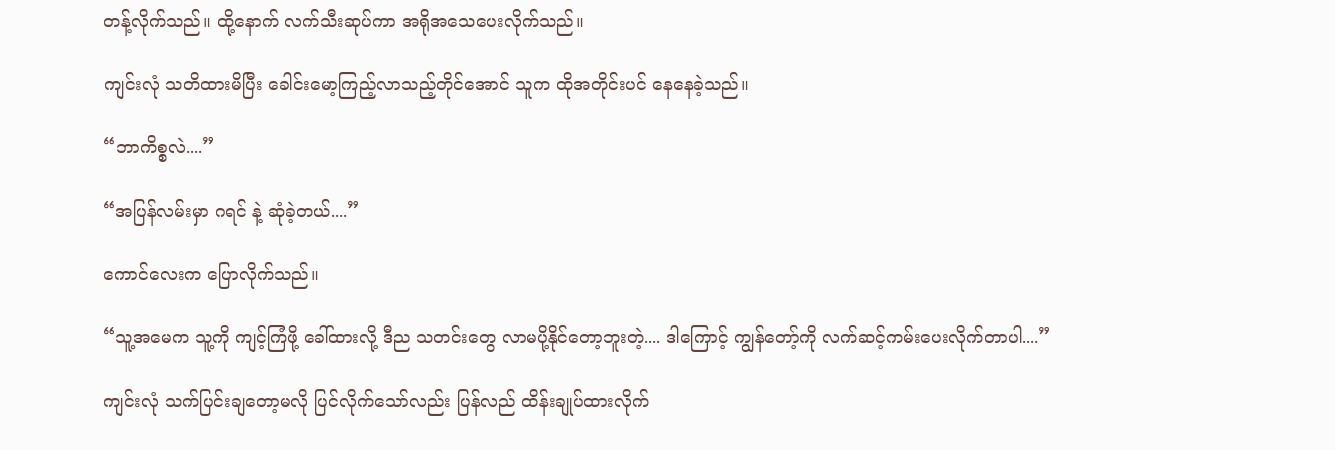တန့်လိုက်သည်။ ထို့နောက် လက်သီးဆုပ်ကာ အရိုအသေပေးလိုက်သည်။

ကျင်းလုံ သတိထားမိပြီး ခေါင်းမော့ကြည့်လာသည့်တိုင်အောင် သူက ထိုအတိုင်းပင် နေနေခဲ့သည်။

“ဘာကိစ္စလဲ....”

“အပြန်လမ်းမှာ ဂရင် နဲ့ ဆုံခဲ့တယ်....”

ကောင်လေးက ပြောလိုက်သည်။

“သူ့အမေက သူ့ကို ကျင့်ကြံဖို့ ခေါ်ထားလို့ ဒီည သတင်းတွေ လာမပို့နိုင်တော့ဘူးတဲ့.... ဒါကြောင့် ကျွန်တော့်ကို လက်ဆင့်ကမ်းပေးလိုက်တာပါ....”

ကျင်းလုံ သက်ပြင်းချတော့မလို ပြင်လိုက်သော်လည်း ပြန်လည် ထိန်းချုပ်ထားလိုက်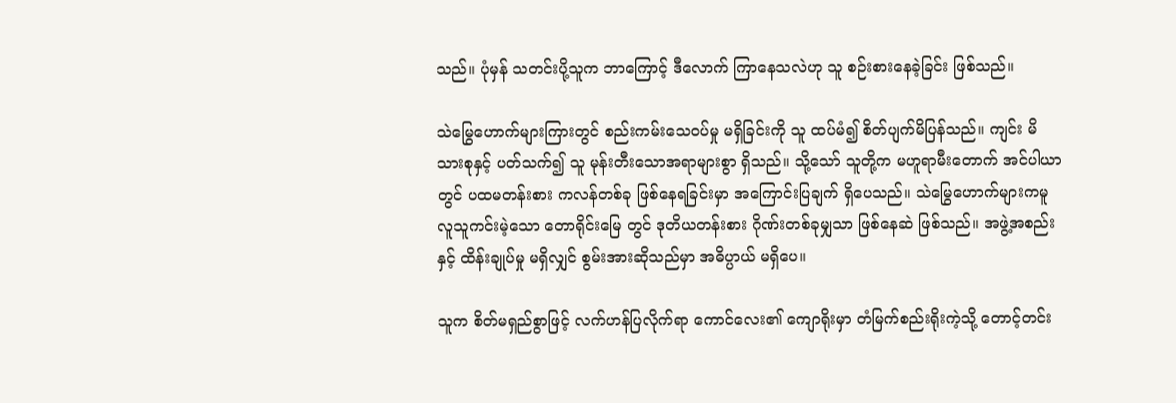သည်။ ပုံမှန် သတင်းပို့သူက ဘာကြောင့် ဒီလောက် ကြာနေသလဲဟု သူ စဉ်းစားနေခဲ့ခြင်း ဖြစ်သည်။

သဲမြွေဟောက်များကြားတွင် စည်းကမ်းသေဝပ်မှု မရှိခြင်းကို သူ ထပ်မံ၍ စိတ်ပျက်မိပြန်သည်။ ကျင်း မိသားစုနှင့် ပတ်သက်၍ သူ မုန်းတီးသောအရာများစွာ ရှိသည်။ သို့သော် သူတို့က မဟူရာမီးတောက် အင်ပါယာ တွင် ပထမတန်းစား ကလန်တစ်ခု ဖြစ်နေရခြင်းမှာ အကြောင်းပြချက် ရှိပေသည်။ သဲမြွေဟောက်များကမူ လူသူကင်းမဲ့သော တောရိုင်းမြေ တွင် ဒုတိယတန်းစား ဂိုဏ်းတစ်ခုမျှသာ ဖြစ်နေဆဲ ဖြစ်သည်။ အဖွဲ့အစည်းနှင့် ထိန်းချုပ်မှု မရှိလျှင် စွမ်းအားဆိုသည်မှာ အဓိပ္ပာယ် မရှိပေ။

သူက စိတ်မရှည်စွာဖြင့် လက်ဟန်ပြလိုက်ရာ ကောင်လေး၏ ကျောရိုးမှာ တံမြက်စည်းရိုးကဲ့သို့ တောင့်တင်း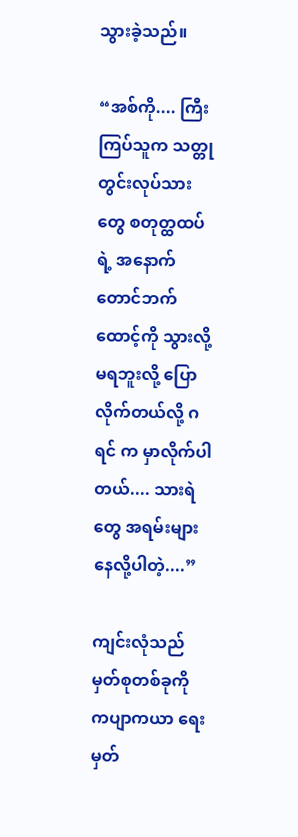သွားခဲ့သည်။

“အစ်ကို.... ကြီးကြပ်သူက သတ္တုတွင်းလုပ်သားတွေ စတုတ္ထထပ်ရဲ့ အနောက်တောင်ဘက် ထောင့်ကို သွားလို့မရဘူးလို့ ပြောလိုက်တယ်လို့ ဂရင် က မှာလိုက်ပါတယ်.... သားရဲတွေ အရမ်းများနေလို့ပါတဲ့....”

ကျင်းလုံသည် မှတ်စုတစ်ခုကို ကပျာကယာ ရေးမှတ်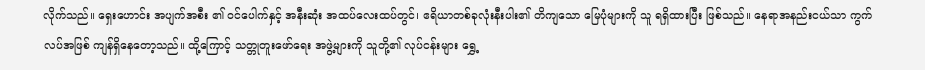လိုက်သည်။ ရှေးဟောင်း အပျက်အစီး ၏ ဝင်ပေါက်နှင့် အနီးဆုံး အထပ်လေးထပ်တွင်၊ ဧရိယာတစ်ခုလုံးနီးပါး၏ တိကျသော မြေပုံများကို သူ ရရှိထားပြီး ဖြစ်သည်။ နေရာအနည်းငယ်သာ ကွက်လပ်အဖြစ် ကျန်ရှိနေတော့သည်။ ထို့ကြောင့် သတ္တုတူးဖော်ရေး အဖွဲ့များကို သူတို့၏ လုပ်ငန်းများ ရွှေ့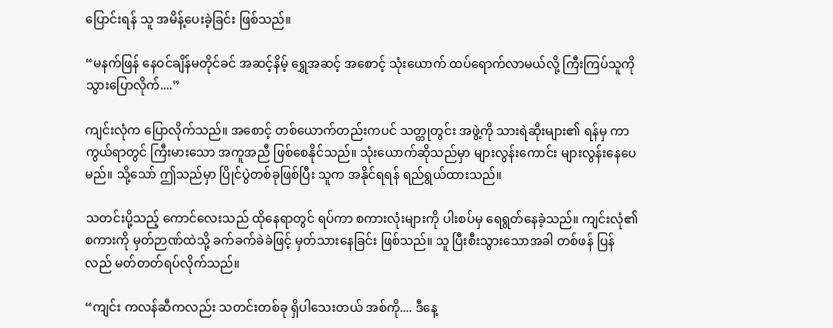ပြောင်းရန် သူ အမိန့်ပေးခဲ့ခြင်း ဖြစ်သည်။

“မနက်ဖြန် နေဝင်ချိန်မတိုင်ခင် အဆင့်နိမ့် ရွှေအဆင့် အစောင့် သုံးယောက် ထပ်ရောက်လာမယ်လို့ ကြီးကြပ်သူကို သွားပြောလိုက်....”

ကျင်းလုံက ပြောလိုက်သည်။ အစောင့် တစ်ယောက်တည်းကပင် သတ္တုတွင်း အဖွဲ့ကို သားရဲဆိုးများ၏ ရန်မှ ကာကွယ်ရာတွင် ကြီးမားသော အကူအညီ ဖြစ်စေနိုင်သည်။ သုံးယောက်ဆိုသည်မှာ များလွန်းကောင်း များလွန်းနေပေမည်။ သို့သော် ဤသည်မှာ ပြိုင်ပွဲတစ်ခုဖြစ်ပြီး သူက အနိုင်ရရန် ရည်ရွယ်ထားသည်။

သတင်းပို့သည့် ကောင်လေးသည် ထိုနေရာတွင် ရပ်ကာ စကားလုံးများကို ပါးစပ်မှ ရေရွတ်နေခဲ့သည်။ ကျင်းလုံ၏ စကားကို မှတ်ဉာဏ်ထဲသို့ ခက်ခက်ခဲခဲဖြင့် မှတ်သားနေခြင်း ဖြစ်သည်။ သူ ပြီးစီးသွားသောအခါ တစ်ဖန် ပြန်လည် မတ်တတ်ရပ်လိုက်သည်။

“ကျင်း ကလန်ဆီကလည်း သတင်းတစ်ခု ရှိပါသေးတယ် အစ်ကို.... ဒီနေ့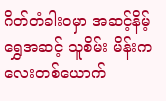ဂိတ်တံခါးဝမှာ အဆင့်နိမ့် ရွှေအဆင့် သူစိမ်း မိန်းကလေးတစ်ယောက်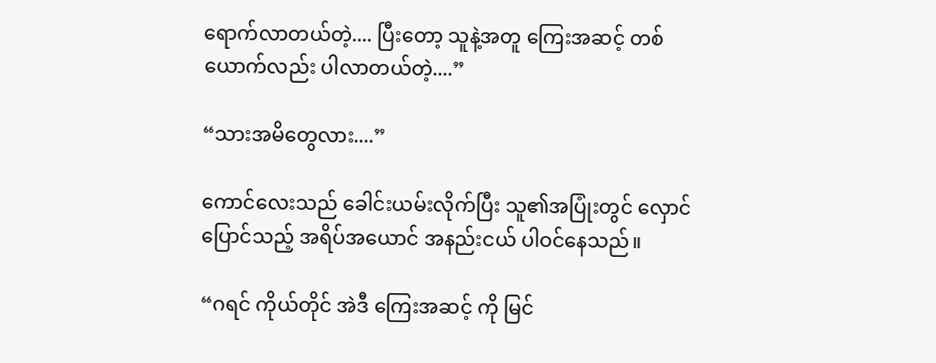ရောက်လာတယ်တဲ့.... ပြီးတော့ သူနဲ့အတူ ကြေးအဆင့် တစ်ယောက်လည်း ပါလာတယ်တဲ့....”

“သားအမိတွေလား....”

ကောင်လေးသည် ခေါင်းယမ်းလိုက်ပြီး သူ၏အပြုံးတွင် လှောင်ပြောင်သည့် အရိပ်အယောင် အနည်းငယ် ပါဝင်နေသည်။

“ဂရင် ကိုယ်တိုင် အဲဒီ ကြေးအဆင့် ကို မြင်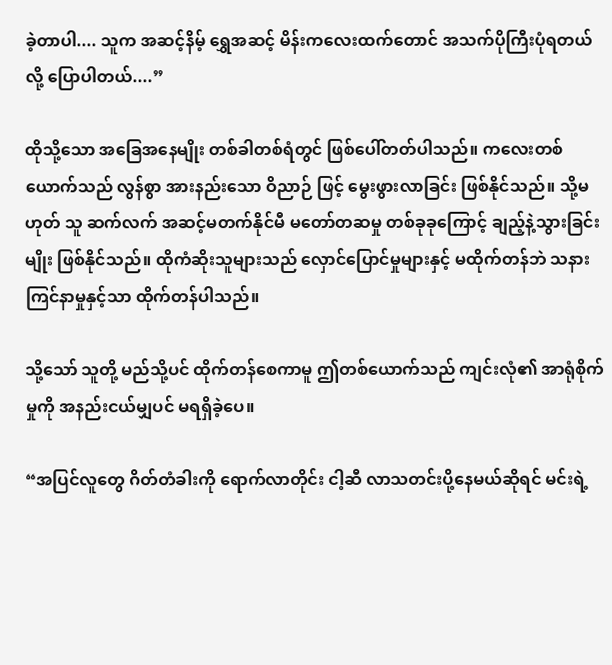ခဲ့တာပါ.... သူက အဆင့်နိမ့် ရွှေအဆင့် မိန်းကလေးထက်တောင် အသက်ပိုကြီးပုံရတယ်လို့ ပြောပါတယ်....”

ထိုသို့သော အခြေအနေမျိုး တစ်ခါတစ်ရံတွင် ဖြစ်ပေါ်တတ်ပါသည်။ ကလေးတစ်ယောက်သည် လွန်စွာ အားနည်းသော ဝိညာဉ် ဖြင့် မွေးဖွားလာခြင်း ဖြစ်နိုင်သည်။ သို့မဟုတ် သူ ဆက်လက် အဆင့်မတက်နိုင်မီ မတော်တဆမှု တစ်ခုခုကြောင့် ချည့်နဲ့သွားခြင်းမျိုး ဖြစ်နိုင်သည်။ ထိုကံဆိုးသူများသည် လှောင်ပြောင်မှုများနှင့် မထိုက်တန်ဘဲ သနားကြင်နာမှုနှင့်သာ ထိုက်တန်ပါသည်။

သို့သော် သူတို့ မည်သို့ပင် ထိုက်တန်စေကာမူ ဤတစ်ယောက်သည် ကျင်းလုံ၏ အာရုံစိုက်မှုကို အနည်းငယ်မျှပင် မရရှိခဲ့ပေ။

“အပြင်လူတွေ ဂိတ်တံခါးကို ရောက်လာတိုင်း ငါ့ဆီ လာသတင်းပို့နေမယ်ဆိုရင် မင်းရဲ့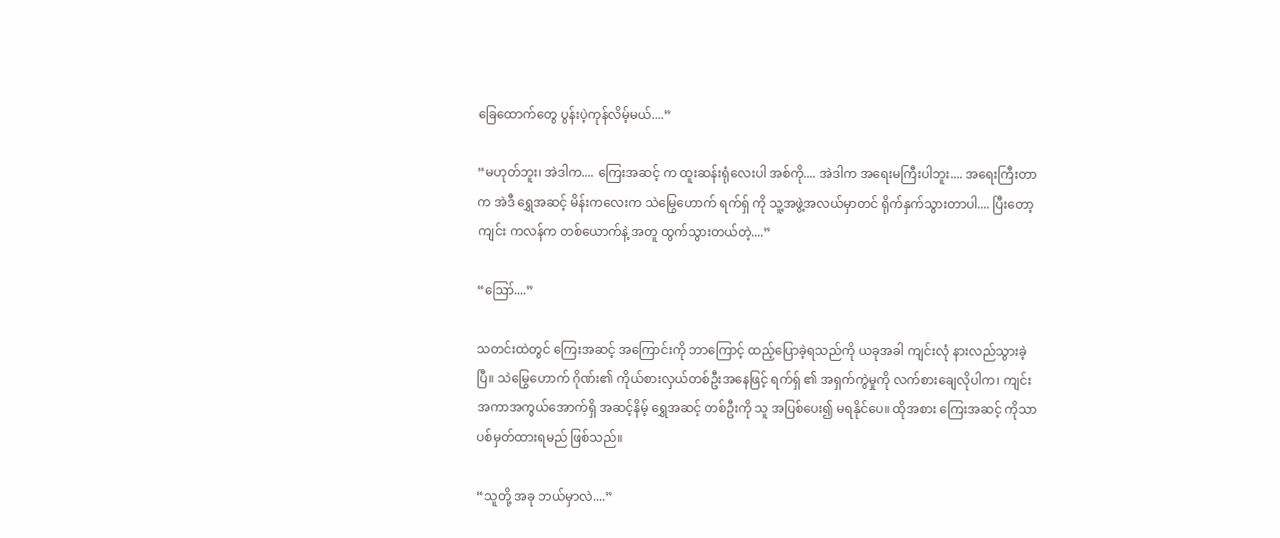ခြေထောက်တွေ ပွန်းပဲ့ကုန်လိမ့်မယ်....”

“မဟုတ်ဘူး၊ အဲဒါက.... ကြေးအဆင့် က ထူးဆန်းရုံလေးပါ အစ်ကို.... အဲဒါက အရေးမကြီးပါဘူး.... အရေးကြီးတာက အဲဒီ ရွှေအဆင့် မိန်းကလေးက သဲမြွေဟောက် ရက်ရှ် ကို သူ့အဖွဲ့အလယ်မှာတင် ရိုက်နှက်သွားတာပါ.... ပြီးတော့ ကျင်း ကလန်က တစ်ယောက်နဲ့ အတူ ထွက်သွားတယ်တဲ့....”

“ဪ....”

သတင်းထဲတွင် ကြေးအဆင့် အကြောင်းကို ဘာကြောင့် ထည့်ပြောခဲ့ရသည်ကို ယခုအခါ ကျင်းလုံ နားလည်သွားခဲ့ပြီ။ သဲမြွေဟောက် ဂိုဏ်း၏ ကိုယ်စားလှယ်တစ်ဦးအနေဖြင့် ရက်ရှ် ၏ အရှက်ကွဲမှုကို လက်စားချေလိုပါက၊ ကျင်း အကာအကွယ်အောက်ရှိ အဆင့်နိမ့် ရွှေအဆင့် တစ်ဦးကို သူ အပြစ်ပေး၍ မရနိုင်ပေ။ ထိုအစား ကြေးအဆင့် ကိုသာ ပစ်မှတ်ထားရမည် ဖြစ်သည်။

“သူတို့ အခု ဘယ်မှာလဲ....”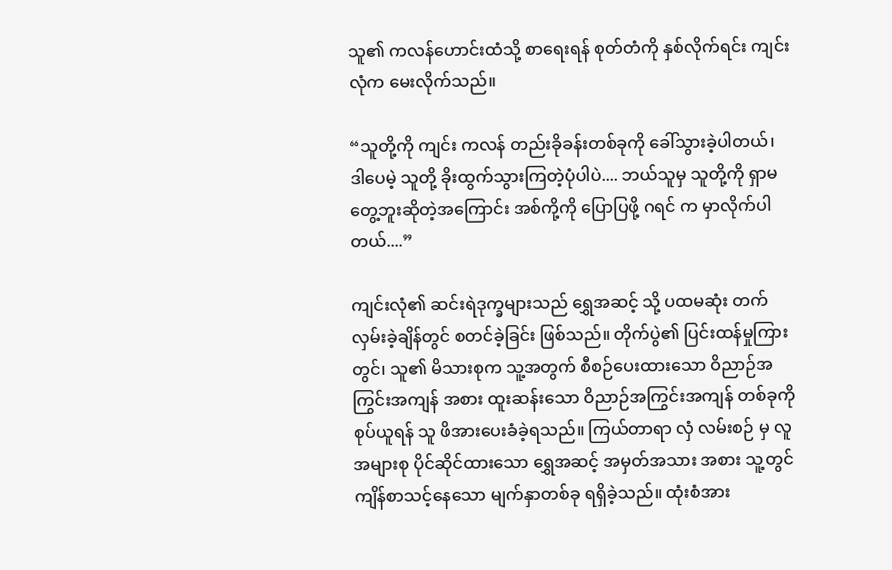သူ၏ ကလန်ဟောင်းထံသို့ စာရေးရန် စုတ်တံကို နှစ်လိုက်ရင်း ကျင်းလုံက မေးလိုက်သည်။

“သူတို့ကို ကျင်း ကလန် တည်းခိုခန်းတစ်ခုကို ခေါ်သွားခဲ့ပါတယ်၊ ဒါပေမဲ့ သူတို့ ခိုးထွက်သွားကြတဲ့ပုံပါပဲ.... ဘယ်သူမှ သူတို့ကို ရှာမတွေ့ဘူးဆိုတဲ့အကြောင်း အစ်ကို့ကို ပြောပြဖို့ ဂရင် က မှာလိုက်ပါတယ်....”

ကျင်းလုံ၏ ဆင်းရဲဒုက္ခများသည် ရွှေအဆင့် သို့ ပထမဆုံး တက်လှမ်းခဲ့ချိန်တွင် စတင်ခဲ့ခြင်း ဖြစ်သည်။ တိုက်ပွဲ၏ ပြင်းထန်မှုကြားတွင်၊ သူ၏ မိသားစုက သူ့အတွက် စီစဉ်ပေးထားသော ဝိညာဉ်အကြွင်းအကျန် အစား ထူးဆန်းသော ဝိညာဉ်အကြွင်းအကျန် တစ်ခုကို စုပ်ယူရန် သူ ဖိအားပေးခံခဲ့ရသည်။ ကြယ်တာရာ လှံ လမ်းစဉ် မှ လူအများစု ပိုင်ဆိုင်ထားသော ရွှေအဆင့် အမှတ်အသား အစား သူ့တွင် ကျိန်စာသင့်နေသော မျက်နှာတစ်ခု ရရှိခဲ့သည်။ ထုံးစံအား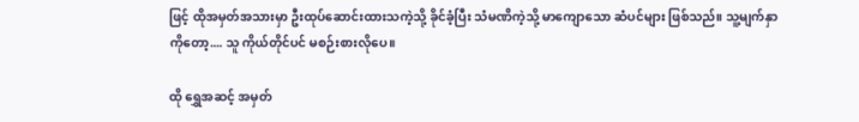ဖြင့် ထိုအမှတ်အသားမှာ ဦးထုပ်ဆောင်းထားသကဲ့သို့ ခိုင်ခံ့ပြီး သံမဏိကဲ့သို့ မာကျောသော ဆံပင်များ ဖြစ်သည်။ သူ့မျက်နှာကိုတော့.... သူ ကိုယ်တိုင်ပင် မစဉ်းစားလိုပေ။

ထို ရွှေအဆင့် အမှတ်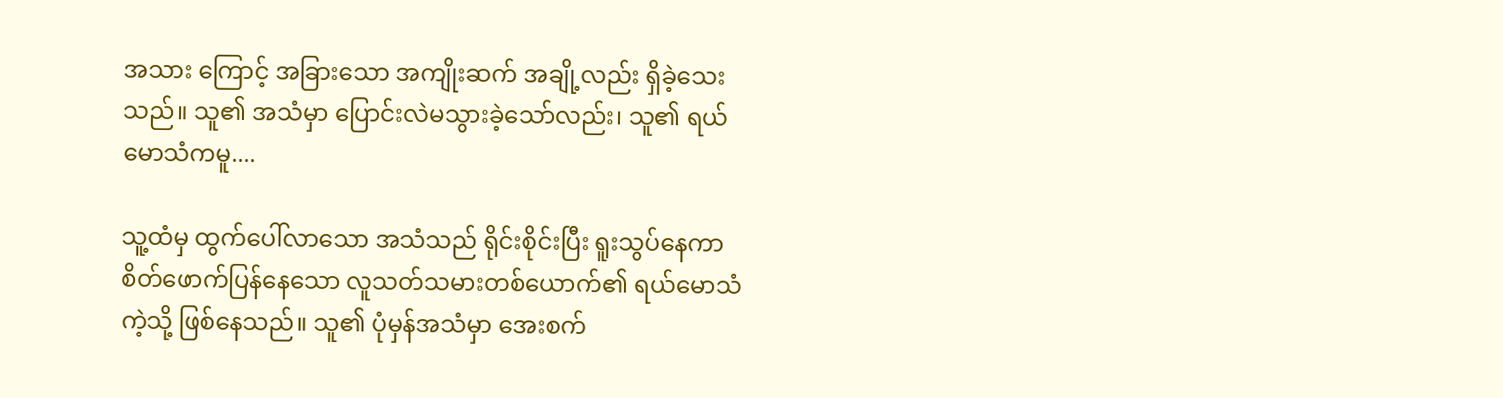အသား ကြောင့် အခြားသော အကျိုးဆက် အချို့လည်း ရှိခဲ့သေးသည်။ သူ၏ အသံမှာ ပြောင်းလဲမသွားခဲ့သော်လည်း၊ သူ၏ ရယ်မောသံကမူ....

သူ့ထံမှ ထွက်ပေါ်လာသော အသံသည် ရိုင်းစိုင်းပြီး ရူးသွပ်နေကာ စိတ်ဖောက်ပြန်နေသော လူသတ်သမားတစ်ယောက်၏ ရယ်မောသံကဲ့သို့ ဖြစ်နေသည်။ သူ၏ ပုံမှန်အသံမှာ အေးစက်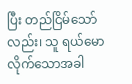ပြီး တည်ငြိမ်သော်လည်း၊ သူ ရယ်မောလိုက်သောအခါ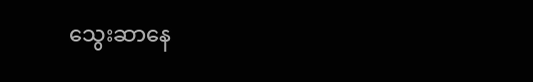သွေးဆာနေ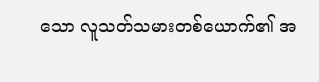သော လူသတ်သမားတစ်ယောက်၏ အ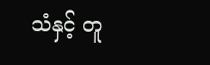သံနှင့် တူ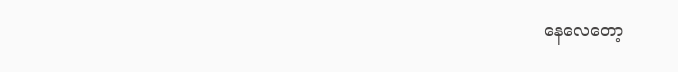နေလေတော့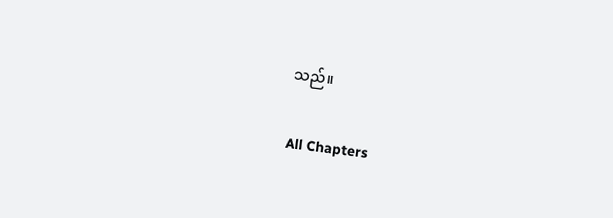သည်။

All Chapters